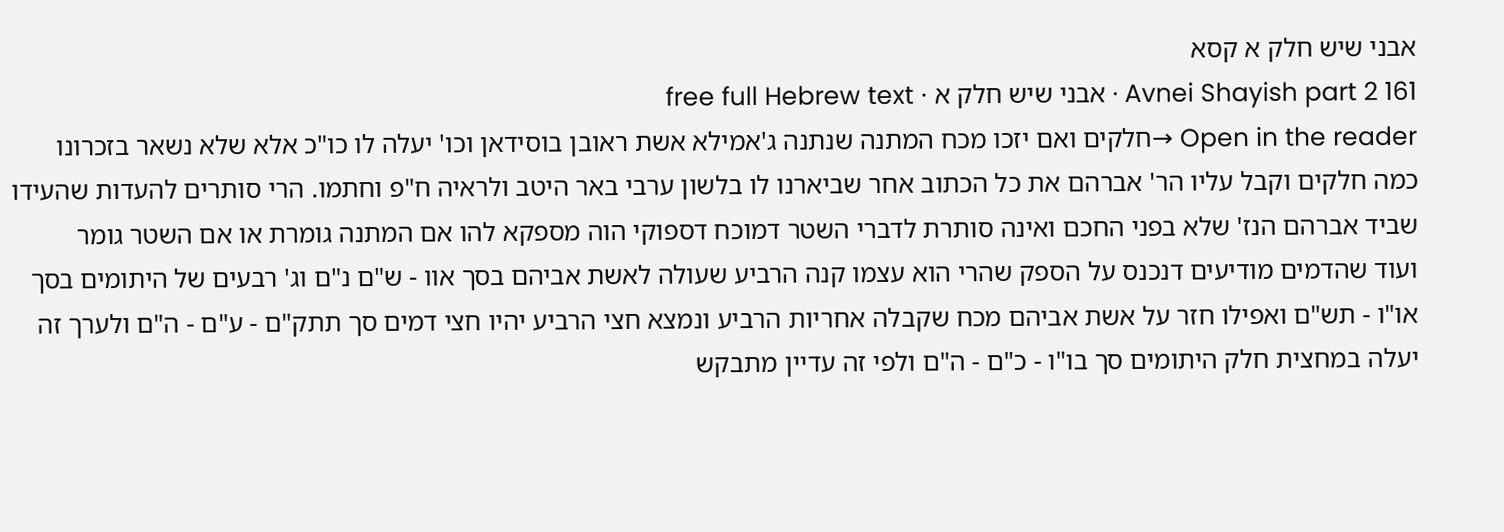אבני שיש חלק א קסא
Avnei Shayish part 2 161 · אבני שיש חלק א · free full Hebrew text
Open in the reader →חלקים ואם יזכו מכח המתנה שנתנה ג'אמילא אשת ראובן בוסידאן וכו' יעלה לו כו"כ אלא שלא נשאר בזכרונו כמה חלקים וקבל עליו הר' אברהם את כל הכתוב אחר שביארנו לו בלשון ערבי באר היטב ולראיה ח"פ וחתמו. הרי סותרים להעדות שהעידו שביד אברהם הנז' שלא בפני החכם ואינה סותרת לדברי השטר דמוכח דספוקי הוה מספקא להו אם המתנה גומרת או אם השטר גומר
ועוד שהדמים מודיעים דנכנס על הספק שהרי הוא עצמו קנה הרביע שעולה לאשת אביהם בסך אוו - ש"ם נ"ם וג' רבעים של היתומים בסך או"ו - תש"ם ואפילו חזר על אשת אביהם מכח שקבלה אחריות הרביע ונמצא חצי הרביע יהיו חצי דמים סך תתק"ם - ע"ם - ה"ם ולערך זה יעלה במחצית חלק היתומים סך בו"ו - כ"ם - ה"ם ולפי זה עדיין מתבקש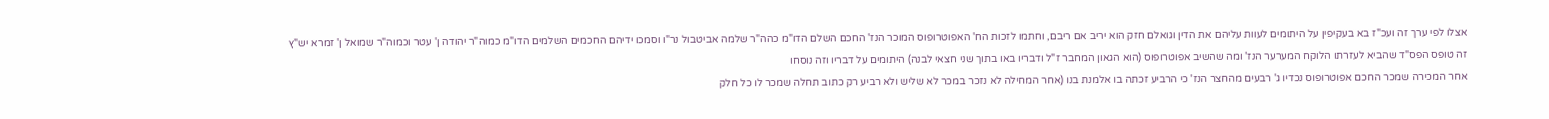אצלו לפי ערך זה ועכ"ז בא בעקיפין על היתומים לעוות עליהם את הדין וגואלם חזק הוא יריב אם ריבם, וחתמו לזכות הח' האפוטרופוס המוכר הנז' החכם השלם הדו"מ כהה"ר שלמה אביטבול נר"ו וסמכו ידיהם החכמים השלמים הדו"מ כמוה"ר יהודה ן' עטר וכמוה"ר שמואל ן' זמרא יש"ץ
זה טופס הפס"ד שהביא לעזרתו הלוקח המערער הנז' ומה שהשיב אפוטרופוס (הוא הגאון המחבר ז"ל ודבריו באו בתוך שני חצאי לבנה) היתומים על דבריו וזה נוסחו
אחר המכירה שמכר החכם אפוטרופוס נכדיו ג' רבעים מהחצר הנז' כי הרביע זכתה בו אלמנת בנו (אחר המחילה לא נזכר במכר לא שליש ולא רביע רק כתוב תחלה שמכר לו כל חלק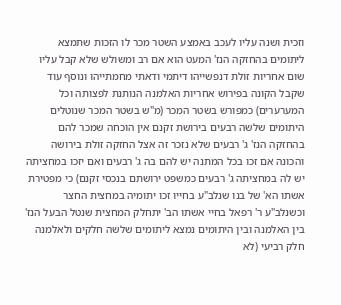וזכית ושנה עליו לעכב באמצע השטר מכר לו הזכות שתמצא ליתומים בהחזקה הנז' המעט הוא אם רב ומשולש שלא קבל עליו שום אחריות זולת דנפשייהו דיתמי ודאתי מחמתייהו ונוסף עוד שקבל הקונה בפירוש אחריות האלמנה הנותנת לפצותה וכל המערערים) כמפורש בשטר המכר (מ"ש בשטר המכר שנוטלים היתומים שלשה רבעים בירושת זקנם אין הוכחה שמכר להם בהחזקה הנז' ג' רבעים שלא נזכר זה אצל החזקה זולת בירושה והכונה אם זכו בכל המתנה יש להם בה ג' רבעים ואם יזכו במחציתה יש לה במחציתה ג' רבעים כמשפט ירושתם בנכסי זקנם) כי מפטירת אשתו הא' של בנו שנלב"ע בחייו זכו יתומיה במחצית החצר וכשנלב"ע ר' רפאל בחיי אשתו הב' יתחלק המחצית שנטל הבעל הנז' בין האלמנה ובין היתומים נמצא ליתומים שלשה חלקים ולאלמנה חלק רביעי (לא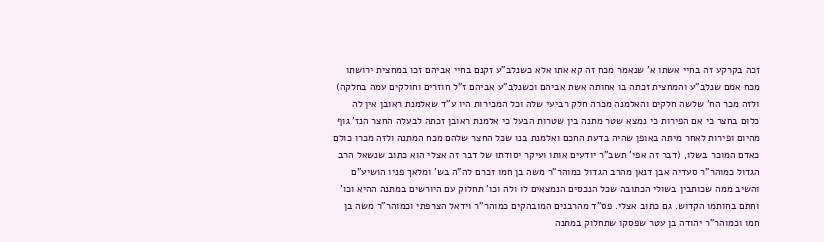זכה בקרקע זה בחיי אשתו א' שנאמר מכח זה קא אתו אלא כשנלב"ע זקנם בחיי אביהם זכו במחצית ירושתו מכח אמם שנלב"ע והמחצית זכתה בו אחותה אשת אביהם וכשנלב"ע אביהם ז"ל חוזרים וחולקים עמה בחלקה) ולזה מכר הח' שלשה חלקים והאלמנה מכרה חלק רביעי שלה וכל המכירות היו ע"ד שאלמנת ראובן אין לה כלום בחצר כי אם הפירות כי נמצא שטר מתנה בין שטרות הבעל כי אלמנת ראובן זכתה לבעלה החצר הנז' גוף מהיום ופירות לאחר מיתה באופן שהיה בדעת החכם ואלמנת בנו שכל החצר שלהם מכח המתנה ולזה מכרו כולם כאדם המוכר בשלו, (דבר זה אפי' תשב"ר יודעים אותו ועיקר יסודתו של דבר זה אצלי הוא כתוב שנשאל הרב הגדול כמוהר"ר סעדיה אבן דנאן מהרב הגדול כמוהר"ר משה בן חמו זכרם לה"ה בש' ומלאך פניו הושיע"ם והשיב ממה שכותבין בשולי הכתובה שכל הנכסים הנמצאים לו ולה וכו' תחלוק עם היורשים במתנה ההיא וכו' וחתם בחותמו הקדוש. גם כתוב אצלי. פס"ד מהרבנים המובהקים כמוהר"ר וידאל הצרפתי וכמוהר"ר משה בן חמו וכמוהר"ר יהודה בן עטר שפסקו שתחלוק במתנה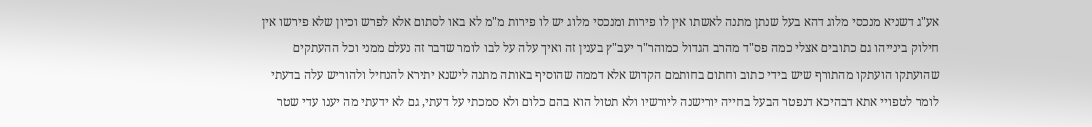אע"ג דשניא מנכסי מלוג דהא בעל שנתן מתנה לאשתו אין לו פירות ומנכסי מלוג יש לו פירות מ"מ לא באו לסתום אלא לפרש וכיון שלא פירשו אין חילוק בינייהו גם כתובים אצלי כמה פס"ד מהרב הגדול כמוהר"ר יעב"ץ בענין זה ואיך עלה על לבו לומר שדבר זה נעלם ממני וכל ההעתקים שהועתקו הועתקו מהתורף שיש בידי כתוב וחתום בחותמם הקדוש אלא דממה שהוסיף באותה מתנה לישנא יתירא להנחיל ולהוריש עלה בדעתי לומר לטפויי אתא דבהיכא דנפטר הבעל בחייה יורישנה ליורשיו ולא תטול הוא בהם כלום ולא סמכתי על דעתי, גם לא ידעתי מה יענו עדי שטר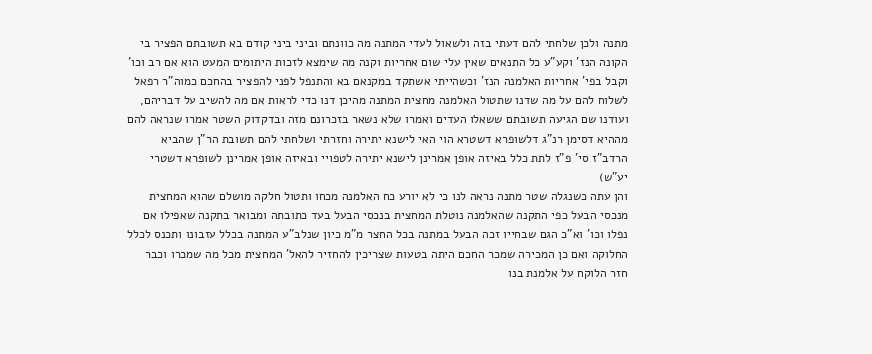מתנה ולכן שלחתי להם דעתי בזה ולשאול לעדי המתנה מה כוונתם וביני ביני קודם בא תשובתם הפציר בי הקונה הנז' וקע"ע כל התנאים שאין עלי שום אחריות וקנה מה שימצא לזכות היתומים המעט הוא אם רב וכו' וקבל בפי' אחריות האלמנה הנז' וכשהייתי אשתקד במקנאם בא והתנפל לפני להפציר בהחכם כמוה"ר רפאל לשלוח להם על מה שדנו שתטול האלמנה מחצית המתנה מהיכן דנו כדי לראות אם מה להשיב על דבריהם, ועודנו שם הגיעה תשובתם ששאלו העדים ואמרו שלא נשאר בזכרונם מזה ובדקדוק השטר אמרו שנראה להם מההיא דסימן רנ"ג דלשופרא דשטרא הוי האי לישנא יתירה וחזרתי ושלחתי להם תשובת הר"ן שהביא הרדב"ז סי' פ"ז לתת כלל באיזה אופן אמרינן לישנא יתירה לטפויי ובאיזה אופן אמרינן לשופרא דשטרי יע"ש)
והן עתה כשנגלה שטר מתנה נראה לנו כי לא יורע כח האלמנה מכחו ותטול חלקה מושלם שהוא המחצית מנכסי הבעל כפי התקנה שהאלמנה נוטלת המחצית בנכסי הבעל בעד כתובתה ומבואר בתקנה שאפילו אם נפלו וכו' וא"כ הגם שבחייו זכה הבעל במתנה בכל החצר מ"מ כיון שנלב"ע המתנה בכלל עזבונו ותכנס לכלל החלוקה ואם כן המכירה שמכר החכם היתה בטעות שצריכין להחזיר להאל' המחצית מכל מה שמכרו וכבר חזר הלוקח על אלמנת בנו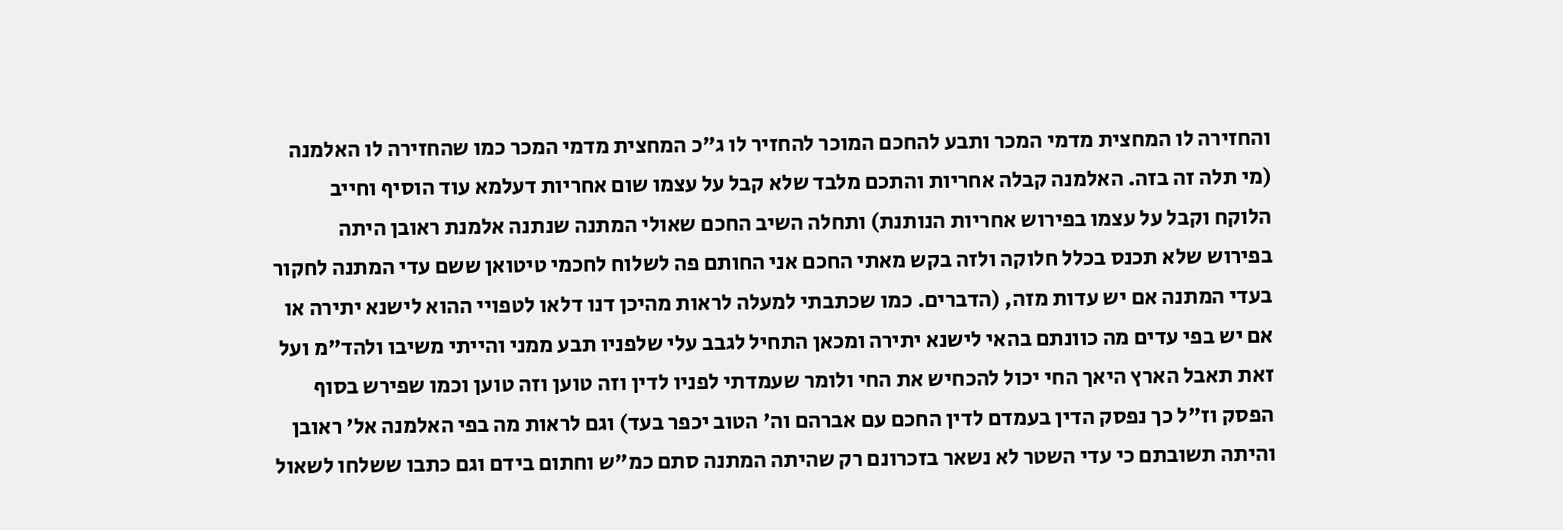והחזירה לו המחצית מדמי המכר ותבע להחכם המוכר להחזיר לו ג"כ המחצית מדמי המכר כמו שהחזירה לו האלמנה (מי תלה זה בזה. האלמנה קבלה אחריות והתכם מלבד שלא קבל על עצמו שום אחריות דעלמא עוד הוסיף וחייב הלוקח וקבל על עצמו בפירוש אחריות הנותנת) ותחלה השיב החכם שאולי המתנה שנתנה אלמנת ראובן היתה בפירוש שלא תכנס בכלל חלוקה ולזה בקש מאתי החכם אני החותם פה לשלוח לחכמי טיטואן ששם עדי המתנה לחקור בעדי המתנה אם יש עדות מזה, (הדברים. כמו שכתבתי למעלה לראות מהיכן דנו דלאו לטפויי ההוא לישנא יתירה או אם יש בפי עדים מה כוונתם בהאי לישנא יתירה ומכאן התחיל לגבב עלי שלפניו תבע ממני והייתי משיבו ולהד"מ ועל זאת תאבל הארץ היאך החי יכול להכחיש את החי ולומר שעמדתי לפניו לדין וזה טוען וזה טוען וכמו שפירש בסוף הפסק וז"ל כך נפסק הדין בעמדם לדין החכם עם אברהם וה' הטוב יכפר בעד) וגם לראות מה בפי האלמנה אל' ראובן והיתה תשובתם כי עדי השטר לא נשאר בזכרונם רק שהיתה המתנה סתם כמ"ש וחתום בידם וגם כתבו ששלחו לשאול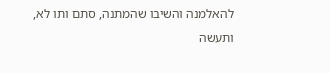להאלמנה והשיבו שהמתנה, סתם ותו לא, ותעשה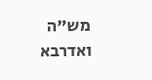מש"ה ואדרבא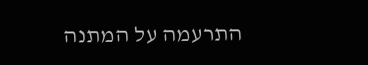התרעמה על המתנה